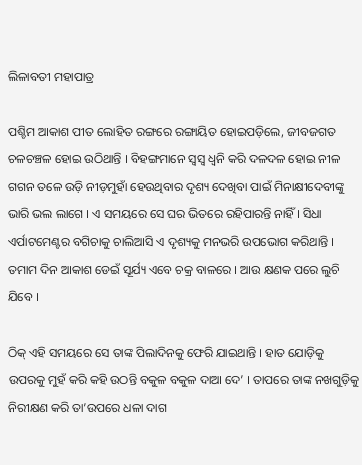ଲିଳାବତୀ ମହାପାତ୍ର

ପଶ୍ଚିମ ଆକାଶ ପୀତ ଲୋହିତ ରଙ୍ଗରେ ରଙ୍ଗାୟିତ ହୋଇପଡ଼ିଲେ, ଜୀବଜଗତ ଚଳଚଞ୍ଚଳ ହୋଇ ଉଠିଥାନ୍ତି । ବିହଙ୍ଗମାନେ ସ୍ଵସ୍ଵ ଧ୍ଵନି କରି ଦଳଦଳ ହୋଇ ନୀଳ ଗଗନ ତଳେ ଉଡ଼ି ନୀଡ଼ମୁହାଁ ହେଉଥିବାର ଦୃଶ୍ୟ ଦେଖିବା ପାଇଁ ‌ମିନାକ୍ଷୀଦେବୀଙ୍କୁ ଭାରି ଭଲ ଲାଗେ । ଏ ସମୟରେ ସେ ଘର ଭିତରେ ରହିପାରନ୍ତି ନାହିଁ । ସିଧା ଏର୍ପାଟମେଣ୍ଟର ବଗିଚାକୁ ଚାଲିଆସି ଏ ଦୃଶ୍ୟକୁ ମନଭରି ଉପଭୋଗ କରିଥାନ୍ତି । ତମାମ ଦିନ ଆକାଶ ଡେଇଁ ସୂର୍ଯ୍ୟ ଏବେ ଚକ୍ର ବାଳରେ । ଆଉ କ୍ଷଣକ ପରେ ଲୁଚି ଯିବେ ।

ଠିକ୍ ଏହି ସମୟରେ ସେ ତାଙ୍କ ପିଲାଦିନକୁ ଫେରି ଯାଇଥାନ୍ତି । ହାତ ଯୋଡ଼ିକୁ ଉପରକୁ ମୁହଁ କରି କହି ଉଠନ୍ତି ବକୁଳ ବକୁଳ ଦାଆ ଦେ’ । ତାପରେ ତାଙ୍କ ନଖଗୁଡ଼ିକୁ ନିରୀକ୍ଷଣ କରି ତା’ଉପରେ ଧଳା ଦାଗ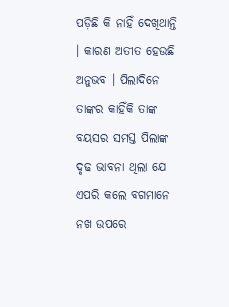ପଡ଼ିଛି କି ନାହିଁ ଦେଖିଥାନ୍ତି । କାରଣ ଅତୀତ ହେଉଛି ଅନୁଭବ । ପିଲାଦିନେ ତାଙ୍କର କାହିଁକି ତାଙ୍କ ବୟସର ସମସ୍ତ ପିଲାଙ୍କ ଦୃଢ ଭାବନା ଥିଲା ଯେ ଏପରି କଲେ ବଗମାନେ ନଖ ଉପରେ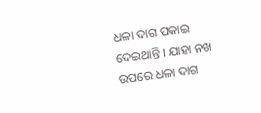ଧଳା ଦାଗ ପକାଇ ଦେଇଥାନ୍ତି । ଯାହା ନଖ ଉପରେ ଧଳା ଦାଗ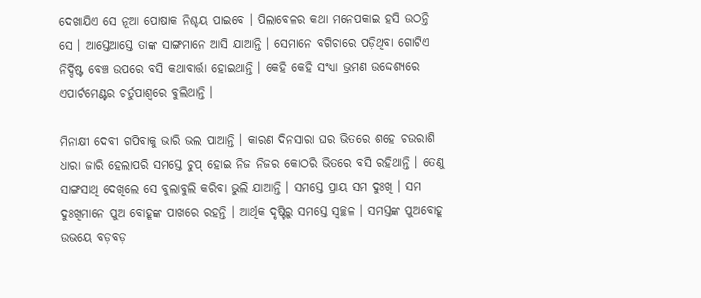ଦେଖାଯିଏ ସେ ନୂଆ ପୋଷାକ ନିଶ୍ଚୟ ପାଇବେ । ପିଲାବେଳର କଥା ମନେପକାଇ ହସି ଉଠନ୍ତି ସେ । ଆସ୍ତେଆସ୍ତେ ତାଙ୍କ ସାଙ୍ଗମାନେ ଆସି ଯାଆନ୍ତି । ସେମାନେ ବଗିଚାରେ ପଡ଼ିଥିବା ଗୋଟିଏ ନିର୍ଦ୍ଦିଷ୍ଟ ବେଞ୍ଚ ଉପରେ ବସି କଥାବାର୍ତ୍ତା ହୋଇଥାନ୍ତି । କେହି କେହି ସଂଧ୍ୟା ଭ୍ରମଣ ଉଦ୍ଦେଶ୍ୟରେ ଏପାର୍ଟମେଣ୍ଟର ଚର୍ତୁପାଶ୍ୱରେ ବୁଲିଥାନ୍ତି ।

ମିନାକ୍ଷୀ ଦେବୀ ଗପିବାକୁ ଭାରି ଭଲ ପାଆନ୍ତି । କାରଣ ଦିନସାରା ଘର ଭିତରେ ଶହେ ଚଉରାଶି ଧାରା ଜାରି ହେଲାପରି ସମସ୍ତେ ଚୁପ୍ ହୋଇ ନିଜ ନିଜର କୋଠରି ଭିତରେ ବସି ରହିଥାନ୍ତି । ତେଣୁ ସାଙ୍ଗସାଥି ଦେଖିଲେ ସେ ବୁଲାବୁଲି କରିବା ଭୁଲି ଯାଆନ୍ତି । ସମସ୍ତେ ପ୍ରାୟ ସମ ଦୁଃଖି । ସମ ଦୁଃଖିମାନେ ପୁଅ ବୋହୂଙ୍କ ପାଖରେ ରହନ୍ତି । ଆର୍ଥିକ ଦୃଷ୍ଟିରୁ ସମସ୍ତେ ସ୍ୱଚ୍ଛଳ । ସମସ୍ତଙ୍କ ପୁଅବୋହୂ ଉଭୟେ ବଡ଼ବଡ଼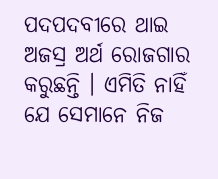ପଦପଦବୀରେ ଥାଇ ଅଜସ୍ର ଅର୍ଥ ରୋଜଗାର କରୁଛନ୍ତି । ଏମିତି ନାହିଁ ଯେ ସେମାନେ ନିଜ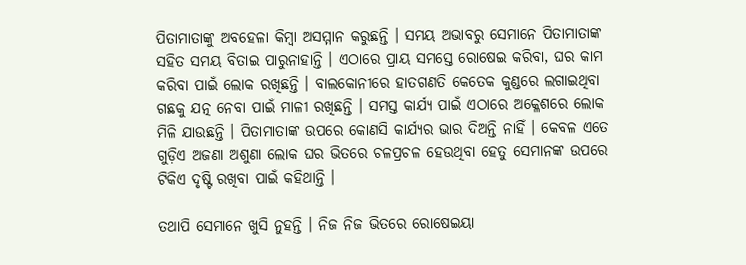ପିତାମାତାଙ୍କୁ ଅବହେଳା କିମ୍ବା ଅସମ୍ମାନ କରୁଛନ୍ତି । ସମୟ ଅଭାବରୁ ସେମାନେ ପିତାମାତାଙ୍କ ସହିତ ସମୟ ବିତାଇ ପାରୁନାହାନ୍ତି । ଏଠାରେ ପ୍ରାୟ ସମସ୍ତେ ରୋଷେଇ କରିବା, ଘର କାମ କରିବା ପାଇଁ ଲୋକ ରଖିଛନ୍ତି । ବାଲକୋନୀରେ ହାତଗଣତି କେତେକ କୁଣ୍ଡରେ ଲଗାଇଥିବା ଗଛକୁ ଯତ୍ନ ନେବା ପାଇଁ ମାଳୀ ରଖିଛନ୍ତି । ସମସ୍ତ କାର୍ଯ୍ୟ ପାଇଁ ଏଠାରେ ଅକ୍ଳେଶରେ ଲୋକ ମିଳି ଯାଉଛନ୍ତି । ପିତାମାତାଙ୍କ ଉପରେ କୋଣସି କାର୍ଯ୍ୟର ଭାର ଦିଅନ୍ତି ନାହିଁ । କେବଳ ଏତେ ଗୁଡ଼ିଏ ଅଜଣା ଅଶୁଣା ଲୋକ ଘର ଭିତରେ ଚଳପ୍ରଚଳ ହେଉଥିବା ହେତୁ ସେମାନଙ୍କ ଉପରେ ଟିକିଏ ଦୃଷ୍ଟି ରଖିବା ପାଇଁ କହିଥାନ୍ତି ।

ତଥାପି ସେମାନେ ଖୁସି ନୁହନ୍ତି । ନିଜ ନିଜ ଭିତରେ ରୋଷେଇୟା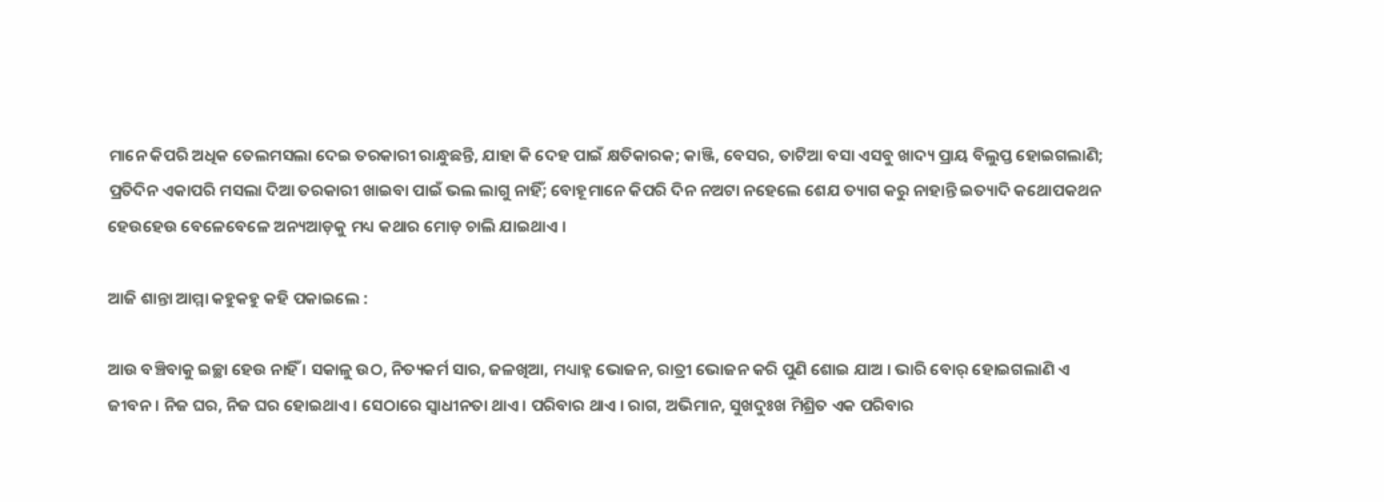ମାନେ କିପରି ଅଧିକ ତେଲମସଲା ଦେଇ ତରକାରୀ ରାନ୍ଧୁଛନ୍ତି, ଯାହା କି ଦେହ ପାଇଁ କ୍ଷତିକାରକ; କାଞ୍ଜି, ବେସର, ତାଟିଆ ବସା ଏସବୁ ଖାଦ୍ୟ ପ୍ରାୟ ବିଲୁପ୍ତ ହୋଇଗଲାଣି; ପ୍ରତିଦିନ ଏକାପରି ମସଲା ଦିଆ ତରକାରୀ ଖାଇବା ପାଇଁ ଭଲ ଲାଗୁ ନାହିଁ; ବୋହୂମାନେ କିପରି ଦିନ ନଅଟା ନହେଲେ ଶେଯ ତ୍ୟାଗ କରୁ ନାହାନ୍ତି ଇତ୍ୟାଦି କଥୋପକଥନ ହେଉହେଉ ବେଳେବେଳେ ଅନ୍ୟଆଡ଼କୁ ମଧ୍ୟ କଥାର ମୋଡ଼ ଚାଲି ଯାଇଥାଏ ।

ଆଜି ଶାନ୍ତା ଆମ୍ମା କହୁକହୁ କହି ପକାଇଲେ :

ଆଉ ବଞ୍ଚିବାକୁ ଇଚ୍ଛା ହେଉ ନାହିଁ । ସକାଳୁ ଉଠ, ନିତ୍ୟକର୍ମ ସାର, ଜଳଖିଆ, ମଧ୍ୟାହ୍ନ ଭୋଜନ, ରାତ୍ରୀ ଭୋଜନ କରି ପୁଣି ଶୋଇ ଯାଅ । ଭାରି ବୋର୍ ହୋଇଗଲାଣି ଏ ଜୀବନ । ନିଜ ଘର, ନିଜ ଘର ହୋଇଥାଏ । ସେଠାରେ ସ୍ଵାଧୀନତା ଥାଏ । ପରିବାର ଥାଏ । ରାଗ, ଅଭିମାନ, ସୁଖଦୁଃଖ ମିଶ୍ରିତ ଏକ ପରିବାର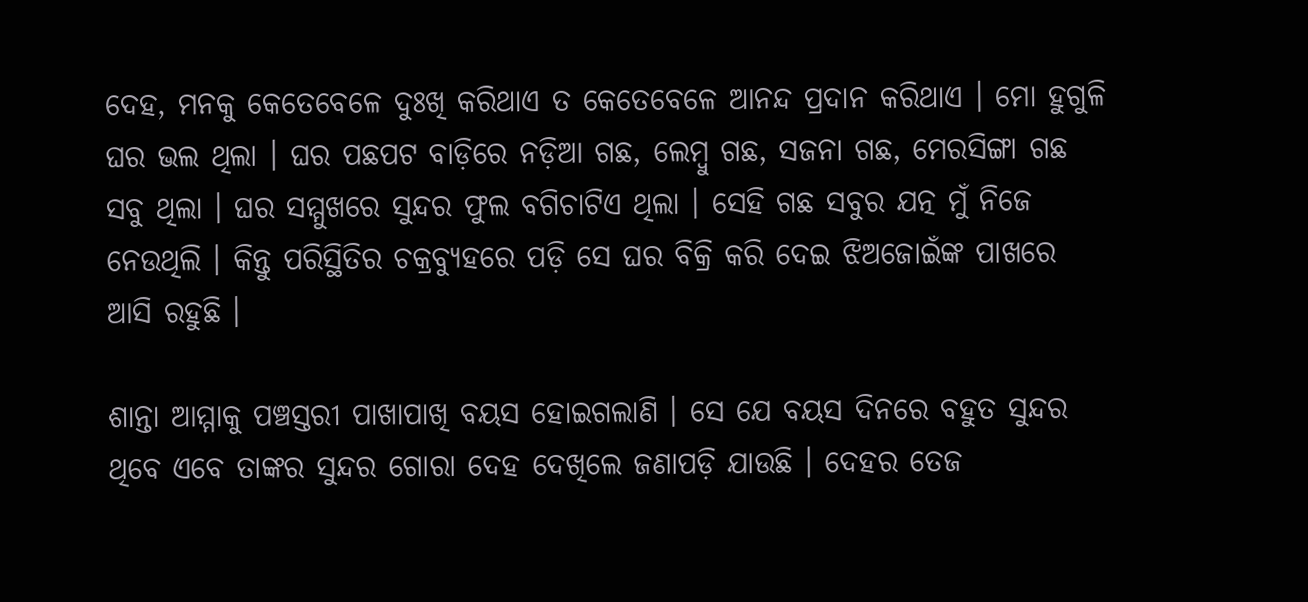ଦେହ, ମନକୁ କେତେବେଳେ ଦୁଃଖି କରିଥାଏ ତ କେତେବେଳେ ଆନନ୍ଦ ପ୍ରଦାନ କରିଥାଏ । ମୋ ହୁଗୁଳି ଘର ଭଲ ଥିଲା । ଘର ପଛପଟ ବାଡ଼ିରେ ନଡ଼ିଆ ଗଛ, ଲେମ୍ବୁ ଗଛ, ସଜନା ଗଛ, ମେରସିଙ୍ଗା ଗଛ ସବୁ ଥିଲା । ଘର ସମ୍ମୁଖରେ ସୁନ୍ଦର ଫୁଲ ବଗିଚାଟିଏ ଥିଲା । ସେହି ଗଛ ସବୁର ଯତ୍ନ ମୁଁ ନିଜେ ନେଉଥିଲି । କିନ୍ତୁ ପରିସ୍ଥିତିର ଚକ୍ରବ୍ୟୁହରେ ପଡ଼ି ସେ ଘର ବିକ୍ରି କରି ଦେଇ ଝିଅଜୋଇଁଙ୍କ ପାଖରେ ଆସି ରହୁଛି ।

ଶାନ୍ତା ଆମ୍ମାକୁ ପଞ୍ଚସ୍ତରୀ ପାଖାପାଖି ବୟସ ହୋଇଗଲାଣି । ସେ ଯେ ବୟସ ଦିନରେ ବହୁତ ସୁନ୍ଦର ଥିବେ ଏବେ ତାଙ୍କର ସୁନ୍ଦର ଗୋରା ଦେହ ଦେଖିଲେ ଜଣାପଡ଼ି ଯାଉଛି । ଦେହର ତେଜ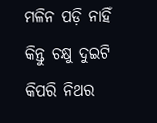ମଳିନ ପଡ଼ି ନାହିଁ କିନ୍ତୁ ଚକ୍ଷୁ ଦୁଇଟି କିପରି ନିଥର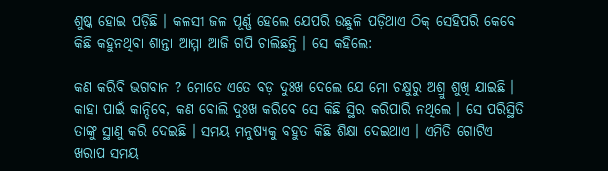ଶୁଷ୍କ ହୋଇ ପଡ଼ିଛି । କଳସୀ ଜଳ ପୂର୍ଣ୍ଣ ହେଲେ ଯେପରି ଉଛୁଳି ପଡ଼ିଥାଏ ଠିକ୍ ସେହିପରି କେବେ କିଛି କହୁନଥିବା ଶାନ୍ତା ଆମ୍ମା ଆଜି ଗପି ଚାଲିଛନ୍ତି । ସେ କହିଲେ:

କଣ କରିବି ଭଗବାନ ? ମୋତେ ଏତେ ବଡ଼ ଦୁଃଖ ଦେଲେ ଯେ ମୋ ଚକ୍ଷୁରୁ ଅଶ୍ରୁ ଶୁଖି ଯାଇଛି । କାହା ପାଇଁ କାନ୍ଦିବେ, କଣ ବୋଲି ଦୁଃଖ କରିବେ ସେ କିଛି ସ୍ଥିର କରିପାରି ନଥିଲେ । ସେ ପରିସ୍ଥିତି ତାଙ୍କୁ ସ୍ଥାଣୁ କରି ଦେଇଛି । ସମୟ ମନୁଷ୍ୟକୁ ବହୁତ କିଛି ଶିକ୍ଷା ଦେଇଥାଏ । ଏମିତି ଗୋଟିଏ ଖରାପ ସମୟ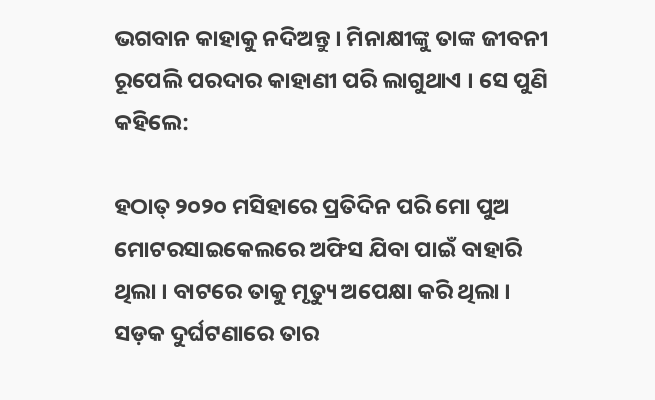ଭଗବାନ କାହାକୁ ନଦିଅନ୍ତୁ । ମିନାକ୍ଷୀଙ୍କୁ ତାଙ୍କ ଜୀବନୀ ରୂପେଲି ପରଦାର କାହାଣୀ ପରି ଲାଗୁଥାଏ । ସେ ପୁଣି କହିଲେ:

ହଠାତ୍ ୨୦୨୦ ମସିହାରେ ପ୍ରତିଦିନ ପରି ମୋ ପୁଅ ମୋଟରସାଇକେଲରେ ଅଫିସ ଯିବା ପାଇଁ ବାହାରି ଥିଲା । ବାଟରେ ତାକୁ ମୃତ୍ୟୁ ଅପେକ୍ଷା କରି ଥିଲା । ସଡ଼କ ଦୁର୍ଘଟଣାରେ ତାର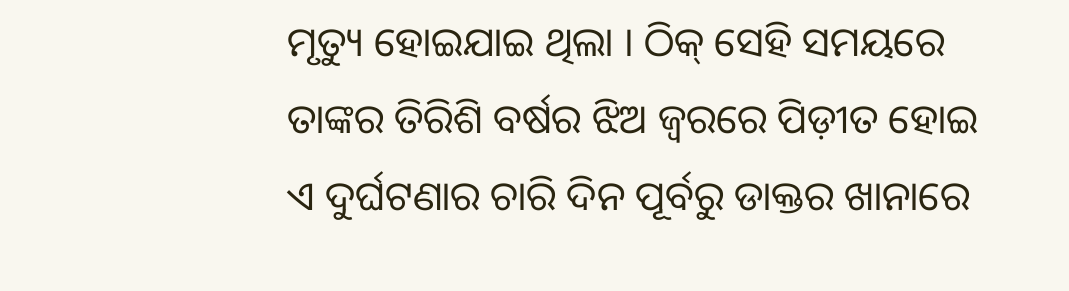ମୃତ୍ୟୁ ହୋଇଯାଇ ଥିଲା । ଠିକ୍ ସେହି ସମୟରେ ତାଙ୍କର ତିରିଶି ବର୍ଷର ଝିଅ ଜ୍ଵରରେ ପିଡ଼ୀତ ହୋଇ ଏ ଦୁର୍ଘଟଣାର ଚାରି ଦିନ ପୂର୍ବରୁ ଡାକ୍ତର ଖାନାରେ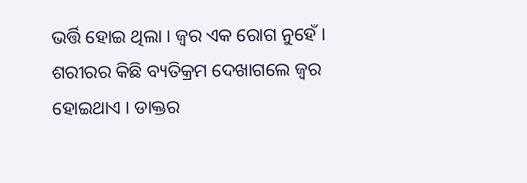ଭର୍ତ୍ତି ହୋଇ ଥିଲା । ଜ୍ଵର ଏକ ରୋଗ ନୁହେଁ । ଶରୀରର କିଛି ବ୍ୟତିକ୍ରମ ଦେଖାଗଲେ ଜ୍ଵର ହୋଇଥାଏ । ଡାକ୍ତର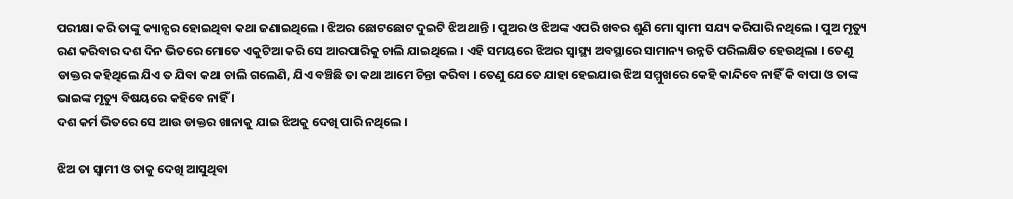ପରୀକ୍ଷା କରି ତାଙ୍କୁ କ୍ୟାନ୍ସର ହୋଇଥିବା କଥା ଜଣାଇଥିଲେ । ଝିଅର ଛୋଟଛୋଟ ଦୁଇଟି ଝିଅ ଥାନ୍ତି । ପୁଅର ଓ ଝିଅଙ୍କ ଏପରି ଖବର ଶୁଣି ମୋ ସ୍ଵାମୀ ସଯ୍ୟ କରିପାରି ନଥିଲେ । ପୁଅ ମୃତ୍ୟୁ ରଣ କରିବାର ଦଶ ଦିନ ଭିତରେ ମୋତେ ଏକୁଟିଆ କରି ସେ ଆରପାରିକୁ ଚାଲି ଯାଇଥିଲେ । ଏହି ସମୟରେ ଝିଅର ସ୍ଵାସ୍ଥ୍ୟ ଅବସ୍ଥାରେ ସାମାନ୍ୟ ଉନ୍ନତି ପରିଲକ୍ଷିତ ହେଉଥିଲା । ତେଣୁ ଡାକ୍ତର କହିଥିଲେ ଯିଏ ତ ଯିବା କଥା ଚାଲି ଗଲେଣି, ଯିଏ ବଞ୍ଚିଛି ତା କଥା ଆମେ ଚିନ୍ତା କରିବା । ତେଣୁ ଯେତେ ଯାହା ହେଇଯାଉ ଝିଅ ସମ୍ମୁଖରେ କେହି କାନ୍ଦିବେ ନାହିଁ କି ବାପା ଓ ତାଙ୍କ ଭାଇଙ୍କ ମୃତ୍ୟୁ ବିଷୟରେ କହିବେ ନାହିଁ ।
ଦଶ କର୍ମ ଭିତରେ ସେ ଆଉ ଡାକ୍ତର ଖାନାକୁ ଯାଇ ଝିଅକୁ ଦେଖି ପାରି ନଥିଲେ ।

ଝିଅ ତା ସ୍ଵାମୀ ଓ ତାକୁ ଦେଖି ଆସୁଥିବା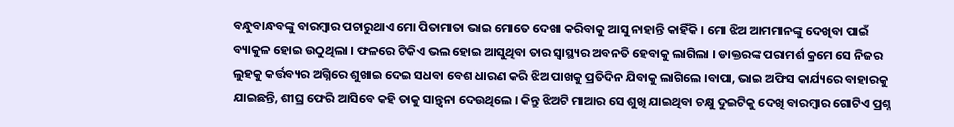ବନ୍ଧୁବାନ୍ଧବଙ୍କୁ ବାରମ୍ବାର ପଚାରୁଥାଏ ମୋ ପିତାମାତା ଭାଇ ମୋତେ ଦେଖା କରିବାକୁ ଆସୁ ନାହାନ୍ତି କାହିଁକି । ମୋ ଝିଅ ଆମମାନଙ୍କୁ ଦେଖିବା ପାଇଁ ବ୍ୟାକୁଳ ହୋଇ ଉଠୁଥିଲା । ଫଳରେ ଟିକିଏ ଭଲ ହୋଇ ଆସୁଥିବା ତାର ସ୍ଵାସ୍ଥ୍ୟର ଅବନତି ହେବାକୁ ଲାଗିଲା । ଡାକ୍ତରଙ୍କ ପରାମର୍ଶ କ୍ରମେ ସେ ନିଜର ଲୁହକୁ କର୍ତ୍ତବ୍ୟର ଅଗ୍ନିରେ ଶୁଖାଇ ଦେଇ ସଧବା ବେଶ ଧାରଣ କରି ଝିଅ ପାଖକୁ ପ୍ରତିଦିନ ଯିବାକୁ ଲାଗିଲେ ।ବାପା, ଭାଇ ଅଫିସ କାର୍ଯ୍ୟରେ ବାହାରକୁ ଯାଇଛନ୍ତି, ଶୀଘ୍ର ଫେରି ଆସିବେ କହି ତାକୁ ସାନ୍ତ୍ଵନା ଦେଉଥିଲେ । କିନ୍ତୁ ଝିଅଟି ମାଆର ସେ ଶୁଖି ଯାଇଥିବା ଚକ୍ଷୁ ଦୁଇଟିକୁ ଦେଖି ବାରମ୍ବାର ଗୋଟିଏ ପ୍ରଶ୍ନ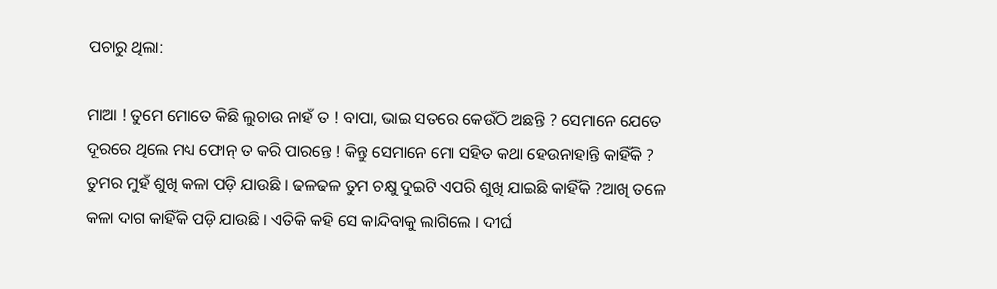ପଚାରୁ ଥିଲା:

ମାଆ ! ତୁମେ ମୋତେ କିଛି ଲୁଚାଉ ନାହଁ ତ ! ବାପା, ଭାଇ ସତରେ କେଉଁଠି ଅଛନ୍ତି ? ସେମାନେ ଯେତେ ଦୂରରେ ଥିଲେ ମଧ୍ୟ ଫୋନ୍ ତ କରି ପାରନ୍ତେ ! କିନ୍ତୁ ସେମାନେ ମୋ ସହିତ କଥା ହେଉନାହାନ୍ତି କାହିଁକି ? ତୁମର ମୁହଁ ଶୁଖି କଳା ପଡ଼ି ଯାଉଛି । ଢଳଢଳ ତୁମ ଚକ୍ଷୁ ଦୁଇଟି ଏପରି ଶୁଖି ଯାଇଛି କାହିଁକି ?ଆଖି ତଳେ କଳା ଦାଗ କାହିଁକି ପଡ଼ି ଯାଉଛି । ଏତିକି କହି ସେ କାନ୍ଦିବାକୁ ଲାଗିଲେ । ଦୀର୍ଘ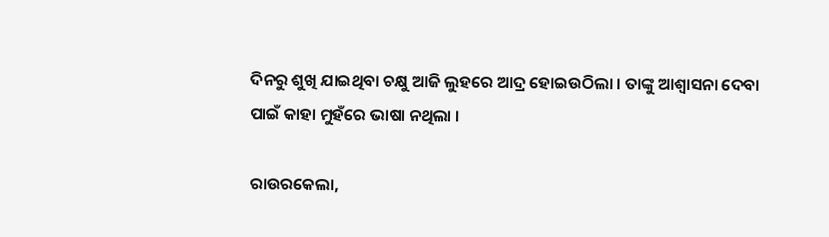ଦିନରୁ ଶୁଖି ଯାଇଥିବା ଚକ୍ଷୁ ଆଜି ଲୁହରେ ଆଦ୍ର ହୋଇଉଠିଲା । ତାଙ୍କୁ ଆଶ୍ୱାସନା ଦେବା ପାଇଁ କାହା ମୁହଁରେ ଭାଷା ନଥିଲା ।

ରାଉରକେଲା,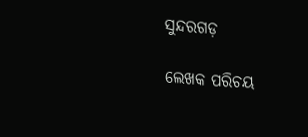ସୁନ୍ଦରଗଡ଼

ଲେଖକ ପରିଚୟ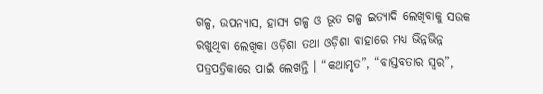ଗଳ୍ପ, ଉପନ୍ୟାସ, ହାସ୍ୟ ଗଳ୍ପ ଓ ଭୂତ ଗଳ୍ପ ଇତ୍ୟାଦି ଲେଖିବାକୁ ସଉକ ରଖୁଥିବା ଲେଖିକା ଓଡ଼ିଶା ତଥା ଓଡ଼ିଶା ବାହାରେ ମଧ୍ୟ ଭିନ୍ନଭିନ୍ନ ପତ୍ରପତ୍ରିକାରେ ପାଇଁ ଲେଖନ୍ତି । “କଥାମୃତ”, “ବାସ୍ତବତାର ସ୍ଵର”,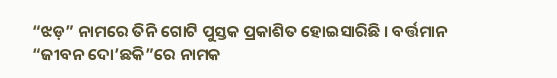“ଝଡ଼” ନାମରେ ତିନି ଗୋଟି ପୁସ୍ତକ ପ୍ରକାଶିତ ହୋଇସାରିଛି । ବର୍ତ୍ତମାନ “ଜୀବନ ଦୋ’ଛକି”ରେ ନାମକ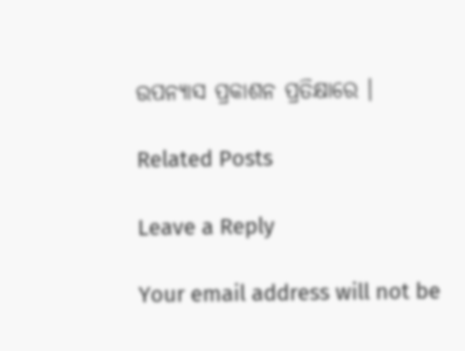ଉପନ୍ୟାସ ପ୍ରକାଶନ ପ୍ରତିକ୍ଷାରେ ।

Related Posts

Leave a Reply

Your email address will not be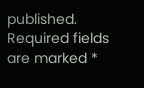published. Required fields are marked *